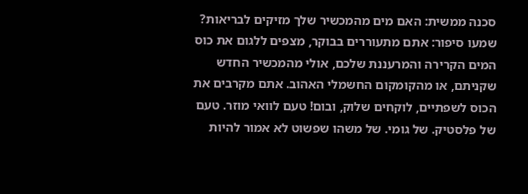סכנה ממשית: האם מים מהמכשיר שלך מזיקים לבריאות?
שמעו סיפור: אתם מתעוררים בבוקר, מצפים ללגום את כוס המים הקרירה והמרעננת שלכם, אולי מהמכשיר החדש שקניתם, או מהקומקום החשמלי האהוב. אתם מקרבים את הכוס לשפתיים, לוקחים שלוק, ובום! טעם לוואי מוזר. טעם של פלסטיק. של גומי. של משהו שפשוט לא אמור להיות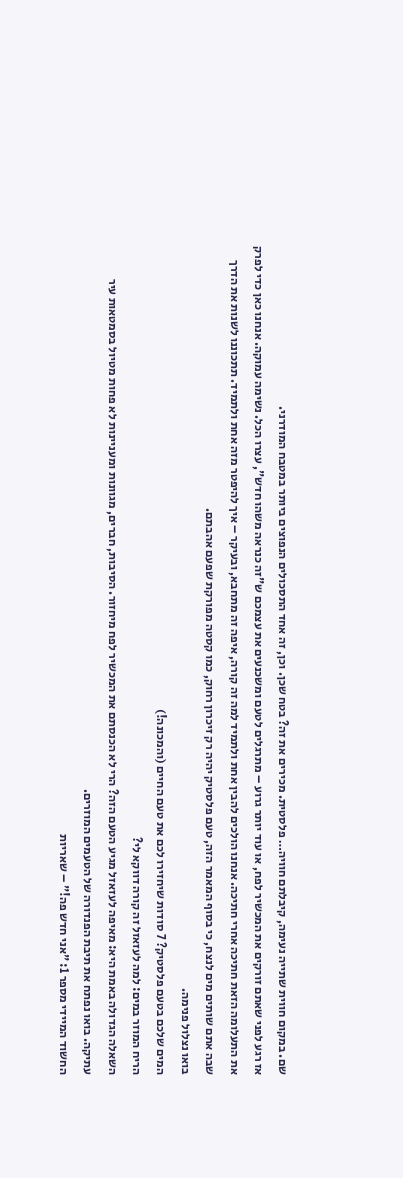שם. במקום חווית שתייה נעימה, קיבלתם חוויה… פלסטית. מכירים את זה? בטח שכן. וכן, זה אחד התסכולים הנפוצים ביותר במטבח המודרני.
אז רגע לפני שאתם זורקים את המכשיר לפח, או עוד יותר גרוע – מתרגלים לטעם ומשכנעים את עצמכם ש"זה כנראה משהו חדש", עצרו הכל. נשימה עמוקה. אנחנו כאן כדי לפרק את התעלומה הזאת חתיכה אחרי חתיכה. אנחנו הולכים להבין אחת ולתמיד למה זה קורה, איפה זה מתחבא, ובעיקר – איך להיפטר מזה אחת ולתמיד. תתכוננו לשנות את הדרך שבה אתם שותים מים לנצח, כי בסוף המאמר הזה, טעם פלסטיק יהיה רק זיכרון רחוק, כמו קסטה מפורקת שפעם אהבתם.
בואו נצלול פנימה.
המים שלכם בטעם פלסטיק? 7 סודות שיחזירו לכם את טעם החיים (והמכונה!)
הריח המוזר במים: למה לעזאזל זה קורה דווקא לי?
השאלה הגדולה באמת היא: מאיפה לעזאזל מגיע הטעם הזה? הרי לא הכנסתם את המכשיר לפח מיחזור. הסיבות, חברים, מגוונות ומעניינות לא פחות מטיול בסמטאות עיר עתיקה. בואו נפתח את תיבת הפנדורה של הטעמים המוזרים.
החשוד המיידי מספר 1: "אני חדש פה!" – שאריות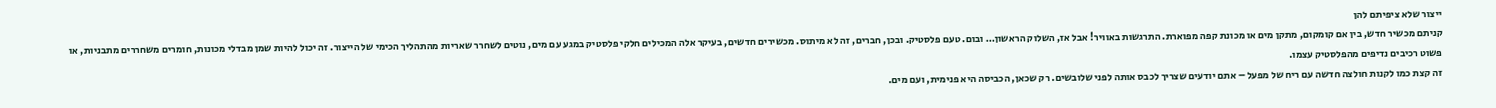ייצור שלא ציפיתם להן
קניתם מכשיר חדש, בין אם קומקום, מתקן מים או מכונת קפה מפוארת. התרגשות באוויר! אבל אז, השלוק הראשון… ובום. טעם פלסטיק. ובכן, חברים, זה לא מיתוס. מכשירים חדשים, בעיקר אלה המכילים חלקי פלסטיק במגע עם מים, נוטים לשחרר שאריות מהתהליך הכימי של הייצור. זה יכול להיות שמן מבדלי מכונות, חומרים משחררים מתבניות, או פשוט רכיבים נדיפים מהפלסטיק עצמו.
זה קצת כמו לקנות חולצה חדשה עם ריח של מפעל – אתם יודעים שצריך לכבס אותה לפני שלובשים. רק שכאן, הכביסה היא פנימית, ועם מים.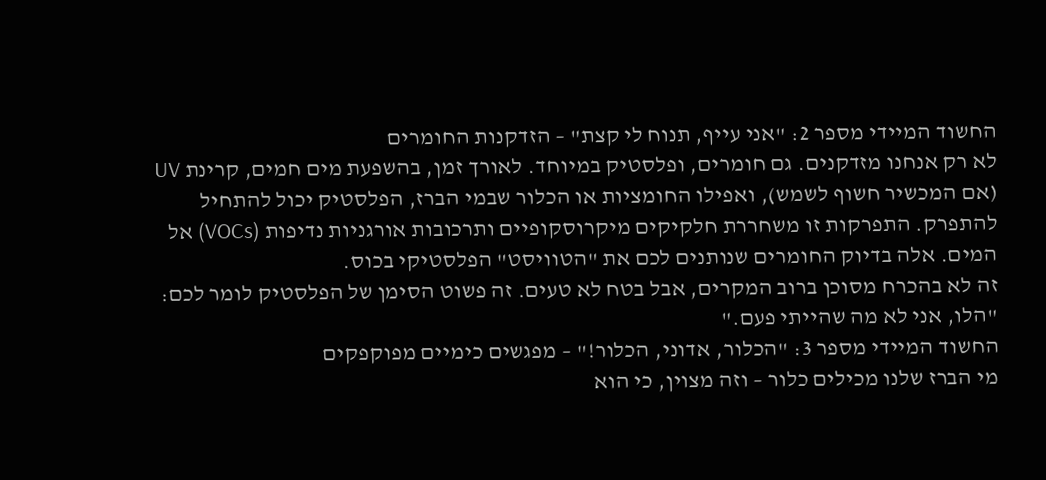החשוד המיידי מספר 2: "אני עייף, תנוח לי קצת" – הזדקנות החומרים
לא רק אנחנו מזדקנים. גם חומרים, ופלסטיק במיוחד. לאורך זמן, בהשפעת מים חמים, קרינת UV (אם המכשיר חשוף לשמש), ואפילו החומציות או הכלור שבמי הברז, הפלסטיק יכול להתחיל להתפרק. התפרקות זו משחררת חלקיקים מיקרוסקופיים ותרכובות אורגניות נדיפות (VOCs) אל המים. אלה בדיוק החומרים שנותנים לכם את "הטוויסט" הפלסטיקי בכוס.
זה לא בהכרח מסוכן ברוב המקרים, אבל בטח לא טעים. זה פשוט הסימן של הפלסטיק לומר לכם: "הלו, אני לא מה שהייתי פעם."
החשוד המיידי מספר 3: "הכלור, אדוני, הכלור!" – מפגשים כימיים מפוקפקים
מי הברז שלנו מכילים כלור – וזה מצוין, כי הוא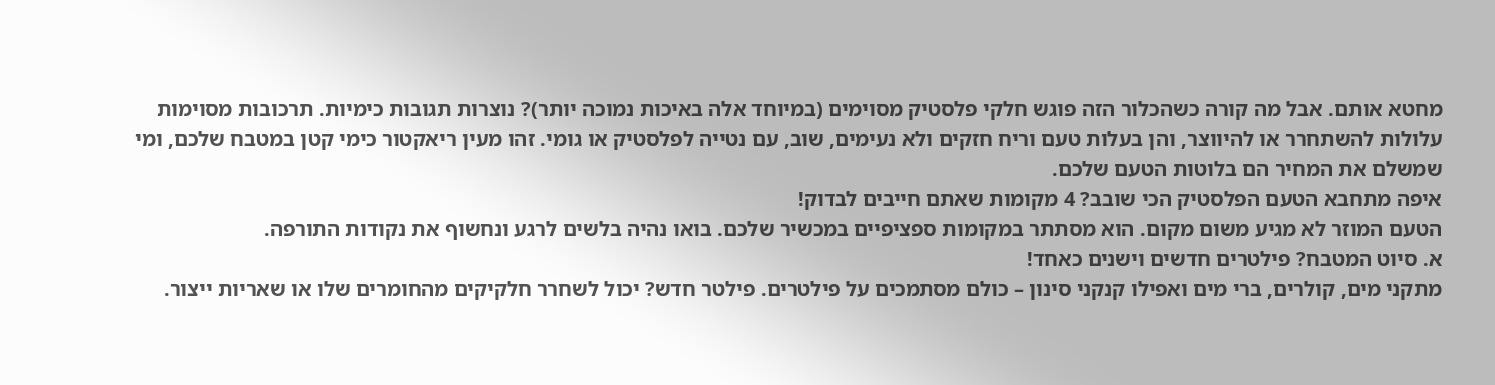מחטא אותם. אבל מה קורה כשהכלור הזה פוגש חלקי פלסטיק מסוימים (במיוחד אלה באיכות נמוכה יותר)? נוצרות תגובות כימיות. תרכובות מסוימות עלולות להשתחרר או להיווצר, והן בעלות טעם וריח חזקים ולא נעימים, שוב, עם נטייה לפלסטיק או גומי. זהו מעין ריאקטור כימי קטן במטבח שלכם, ומי שמשלם את המחיר הם בלוטות הטעם שלכם.
איפה מתחבא הטעם הפלסטיק הכי שובב? 4 מקומות שאתם חייבים לבדוק!
הטעם המוזר לא מגיע משום מקום. הוא מסתתר במקומות ספציפיים במכשיר שלכם. בואו נהיה בלשים לרגע ונחשוף את נקודות התורפה.
א. סיוט המטבח? פילטרים חדשים וישנים כאחד!
מתקני מים, קולרים, ברי מים ואפילו קנקני סינון – כולם מסתמכים על פילטרים. פילטר חדש? יכול לשחרר חלקיקים מהחומרים שלו או שאריות ייצור.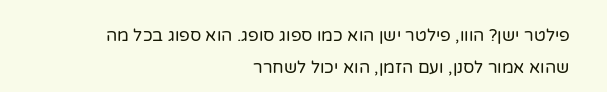פילטר ישן? הווו, פילטר ישן הוא כמו ספוג סופג. הוא ספוג בכל מה שהוא אמור לסנן, ועם הזמן, הוא יכול לשחרר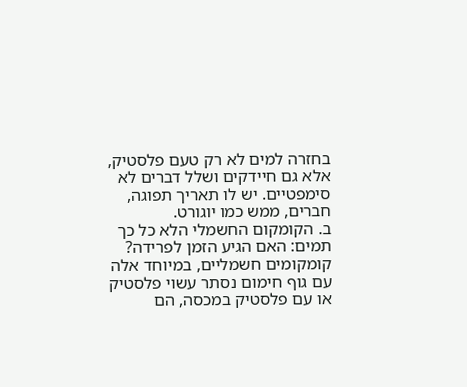בחזרה למים לא רק טעם פלסטיק, אלא גם חיידקים ושלל דברים לא סימפטיים. יש לו תאריך תפוגה, חברים, ממש כמו יוגורט.
ב. הקומקום החשמלי הלא כל כך תמים: האם הגיע הזמן לפרידה?
קומקומים חשמליים, במיוחד אלה עם גוף חימום נסתר עשוי פלסטיק או עם פלסטיק במכסה, הם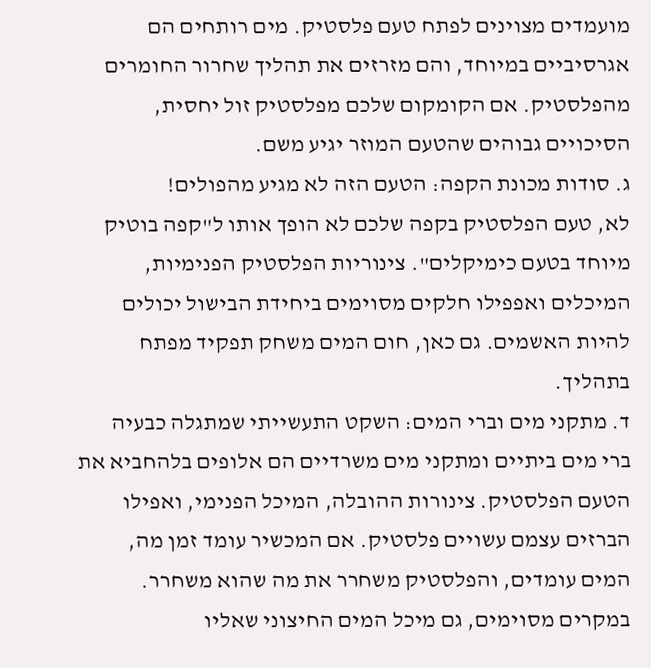מועמדים מצוינים לפתח טעם פלסטיק. מים רותחים הם אגרסיביים במיוחד, והם מזרזים את תהליך שחרור החומרים מהפלסטיק. אם הקומקום שלכם מפלסטיק זול יחסית, הסיכויים גבוהים שהטעם המוזר יגיע משם.
ג. סודות מכונת הקפה: הטעם הזה לא מגיע מהפולים!
לא, טעם הפלסטיק בקפה שלכם לא הופך אותו ל"קפה בוטיק מיוחד בטעם כימיקלים". צינוריות הפלסטיק הפנימיות, המיכלים ואפפילו חלקים מסוימים ביחידת הבישול יכולים להיות האשמים. גם כאן, חום המים משחק תפקיד מפתח בתהליך.
ד. מתקני מים וברי המים: השקט התעשייתי שמתגלה כבעיה
ברי מים ביתיים ומתקני מים משרדיים הם אלופים בלהחביא את הטעם הפלסטיק. צינורות ההובלה, המיכל הפנימי, ואפילו הברזים עצמם עשויים פלסטיק. אם המכשיר עומד זמן מה, המים עומדים, והפלסטיק משחרר את מה שהוא משחרר. במקרים מסוימים, גם מיכל המים החיצוני שאליו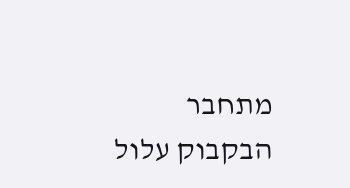מתחבר הבקבוק עלול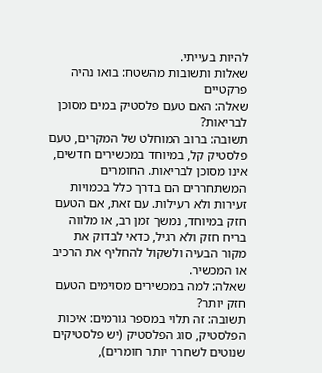להיות בעייתי.
שאלות ותשובות מהשטח: בואו נהיה פרקטיים
שאלה: האם טעם פלסטיק במים מסוכן לבריאות?
תשובה: ברוב המוחלט של המקרים, טעם פלסטיק קל, במיוחד במכשירים חדשים, אינו מסוכן לבריאות. החומרים המשתחררים הם בדרך כלל בכמויות זעירות ולא רעילות. עם זאת, אם הטעם חזק במיוחד, נמשך זמן רב, או מלווה בריח חזק ולא רגיל, כדאי לבדוק את מקור הבעיה ולשקול להחליף את הרכיב או המכשיר.
שאלה: למה במכשירים מסוימים הטעם חזק יותר?
תשובה: זה תלוי במספר גורמים: איכות הפלסטיק, סוג הפלסטיק (יש פלסטיקים שנוטים לשחרר יותר חומרים),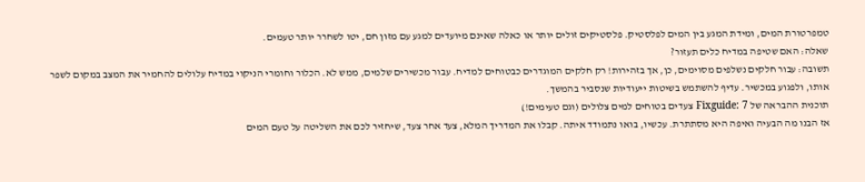טמפרטורת המים, ומידת המגע בין המים לפלסטיק. פלסטיקים זולים יותר או כאלה שאינם מיועדים למגע עם מזון חם, יטו לשחרר יותר טעמים.
שאלה: האם שטיפה במדיח כלים תעזור?
תשובה: עבור חלקים נשלפים מסוימים, כן, אך בזהירות! רק חלקים המוגדרים כבטוחים למדיח. עבור מכשירים שלמים, ממש לא. הכלור וחומרי הניקוי במדיח עלולים להחמיר את המצב במקום לשפר אותו, ולפגוע במכשיר. עדיף להשתמש בשיטות ייעודיות שנסביר בהמשך.
תוכנית ההבראה של Fixguide: 7 צעדים בטוחים למים צלולים (וגם טעימים!)
אז הבנו מה הבעיה ואיפה היא מסתתרת. עכשיו, בואו נתמודד איתה. קבלו את המדריך המלא, צעד אחר צעד, שיחזיר לכם את השליטה על טעם המים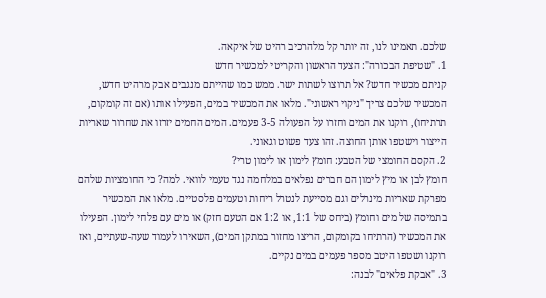שלכם. תאמינו לנו, זה יותר קל מלהרכיב רהיט של איקאה.
1. "שטיפת הבכורה": הצעד הראשון והקריטי למכשיר חדש
קניתם מכשיר חדש? אל תרוצו לשתות ישר. ממש כמו שהייתם מנגבים אבק מרהיט חדש, המכשיר שלכם צריך "ניקוי ראשוני". מלאו את המכשיר במים, הפעילו אותו (אם זה קומקום, תרתיחו), רוקנו את המים וחזרו על הפעולה 3-5 פעמים. המים החמים יזרזו את שחרור שאריות הייצור וישטפו אותן החוצה. זהו צעד פשוט וגאוני.
2. הקסם החומצי של הטבע: חומץ לימון או לימון טרי?
חומץ לבן או מיץ לימון הם חברים נפלאים במלחמה נגד טעמי לוואי. למה? כי החומציות שלהם מפרקת שאריות מינרלים וגם מסייעת לנטרל ריחות וטעמים פלסטיים. מלאו את המכשיר בתמיסה של מים וחומץ (ביחס של 1:1, או 1:2 אם הטעם חזק) או מים עם פלחי לימון. הפעילו את המכשיר (הרתיחו בקומקום, הריצו מחזור במתקן המים), השאירו לעמוד שעה-שעתיים, ואז רוקנו ושטפו היטב מספר פעמים במים נקיים.
3. "אבקת פלאים" לבנה: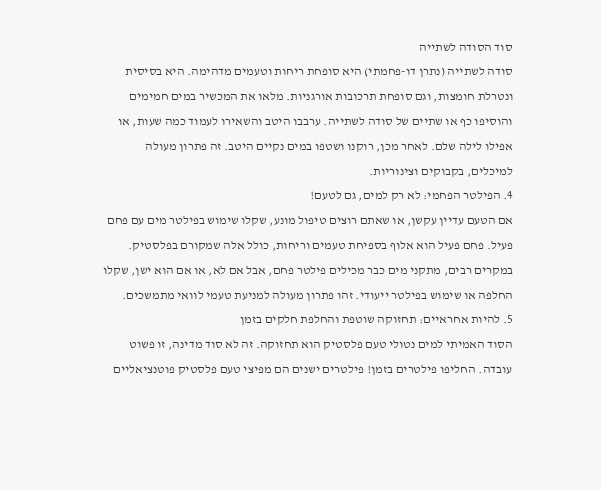סוד הסודה לשתייה
סודה לשתייה (נתרן דו-פחמתי) היא סופחת ריחות וטעמים מדהימה. היא בסיסית ונטרלת חומצות, וגם סופחת תרכובות אורגניות. מלאו את המכשיר במים חמימים והוסיפו כף או שתיים של סודה לשתייה. ערבבו היטב והשאירו לעמוד כמה שעות, או אפילו לילה שלם. לאחר מכן, רוקנו ושטפו במים נקיים היטב. זה פתרון מעולה למיכלים, בקבוקים וצינוריות.
4. הפילטר הפחמי: לא רק למים, גם לטעם!
אם הטעם עדיין עקשן, או שאתם רוצים טיפול מונע, שקלו שימוש בפילטר מים עם פחם פעיל. פחם פעיל הוא אלוף בספיחת טעמים וריחות, כולל אלה שמקורם בפלסטיק. במקרים רבים, מתקני מים כבר מכילים פילטר פחם, אבל אם לא, או אם הוא ישן, שקלו החלפה או שימוש בפילטר ייעודי. זהו פתרון מעולה למניעת טעמי לוואי מתמשכים.
5. להיות אחראיים: תחזוקה שוטפת והחלפת חלקים בזמן
הסוד האמיתי למים נטולי טעם פלסטיק הוא תחזוקה. זה לא סוד מדינה, זו פשוט עובדה. החליפו פילטרים בזמן! פילטרים ישנים הם מפיצי טעם פלסטיק פוטנציאליים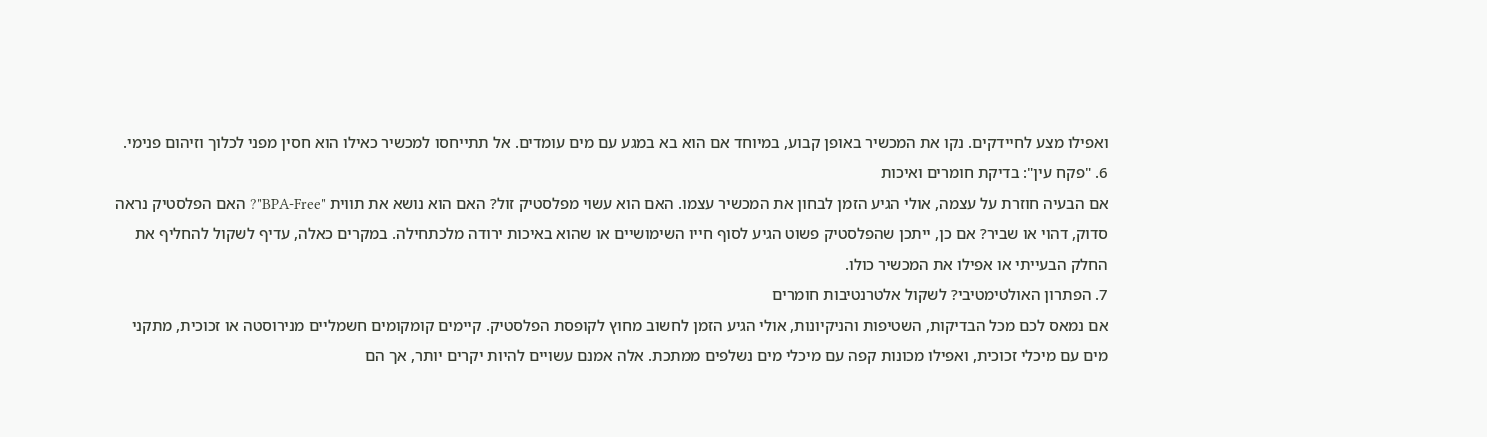ואפילו מצע לחיידקים. נקו את המכשיר באופן קבוע, במיוחד אם הוא בא במגע עם מים עומדים. אל תתייחסו למכשיר כאילו הוא חסין מפני לכלוך וזיהום פנימי.
6. "פקח עין": בדיקת חומרים ואיכות
אם הבעיה חוזרת על עצמה, אולי הגיע הזמן לבחון את המכשיר עצמו. האם הוא עשוי מפלסטיק זול? האם הוא נושא את תווית "BPA-Free"? האם הפלסטיק נראה סדוק, דהוי או שביר? אם כן, ייתכן שהפלסטיק פשוט הגיע לסוף חייו השימושיים או שהוא באיכות ירודה מלכתחילה. במקרים כאלה, עדיף לשקול להחליף את החלק הבעייתי או אפילו את המכשיר כולו.
7. הפתרון האולטימטיבי? לשקול אלטרנטיבות חומרים
אם נמאס לכם מכל הבדיקות, השטיפות והניקיונות, אולי הגיע הזמן לחשוב מחוץ לקופסת הפלסטיק. קיימים קומקומים חשמליים מנירוסטה או זכוכית, מתקני מים עם מיכלי זכוכית, ואפילו מכונות קפה עם מיכלי מים נשלפים ממתכת. אלה אמנם עשויים להיות יקרים יותר, אך הם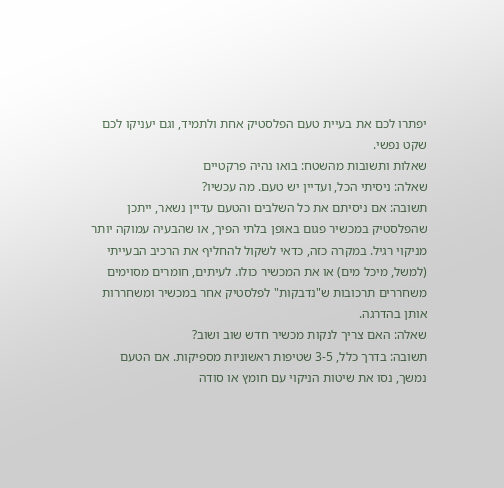יפתרו לכם את בעיית טעם הפלסטיק אחת ולתמיד, וגם יעניקו לכם שקט נפשי.
שאלות ותשובות מהשטח: בואו נהיה פרקטיים
שאלה: ניסיתי הכל, ועדיין יש טעם. מה עכשיו?
תשובה: אם ניסיתם את כל השלבים והטעם עדיין נשאר, ייתכן שהפלסטיק במכשיר פגום באופן בלתי הפיך, או שהבעיה עמוקה יותר מניקוי רגיל. במקרה כזה, כדאי לשקול להחליף את הרכיב הבעייתי (למשל, מיכל מים) או את המכשיר כולו. לעיתים, חומרים מסוימים משחררים תרכובות ש"נדבקות" לפלסטיק אחר במכשיר ומשחררות אותן בהדרגה.
שאלה: האם צריך לנקות מכשיר חדש שוב ושוב?
תשובה: בדרך כלל, 3-5 שטיפות ראשוניות מספיקות. אם הטעם נמשך, נסו את שיטות הניקוי עם חומץ או סודה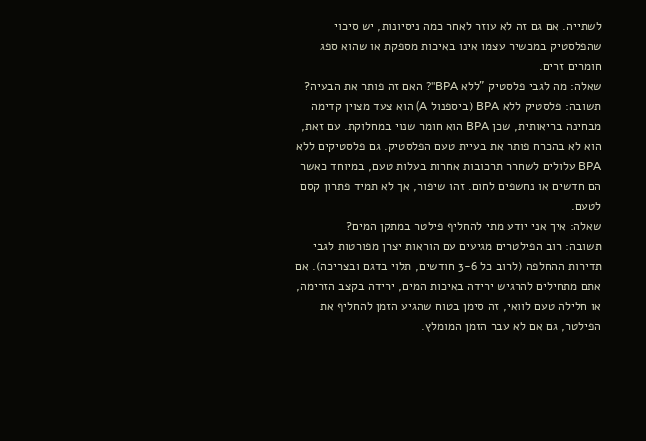לשתייה. אם גם זה לא עוזר לאחר כמה ניסיונות, יש סיכוי שהפלסטיק במכשיר עצמו אינו באיכות מספקת או שהוא ספג חומרים זרים.
שאלה: מה לגבי פלסטיק "ללא BPA"? האם זה פותר את הבעיה?
תשובה: פלסטיק ללא BPA (ביספנול A) הוא צעד מצוין קדימה מבחינה בריאותית, שכן BPA הוא חומר שנוי במחלוקת. עם זאת, הוא לא בהכרח פותר את בעיית טעם הפלסטיק. גם פלסטיקים ללא BPA עלולים לשחרר תרכובות אחרות בעלות טעם, במיוחד כאשר הם חדשים או נחשפים לחום. זהו שיפור, אך לא תמיד פתרון קסם לטעם.
שאלה: איך אני יודע מתי להחליף פילטר במתקן המים?
תשובה: רוב הפילטרים מגיעים עם הוראות יצרן מפורטות לגבי תדירות ההחלפה (לרוב כל 3-6 חודשים, תלוי בדגם ובצריכה). אם אתם מתחילים להרגיש ירידה באיכות המים, ירידה בקצב הזרימה, או חלילה טעם לוואי, זה סימן בטוח שהגיע הזמן להחליף את הפילטר, גם אם לא עבר הזמן המומלץ.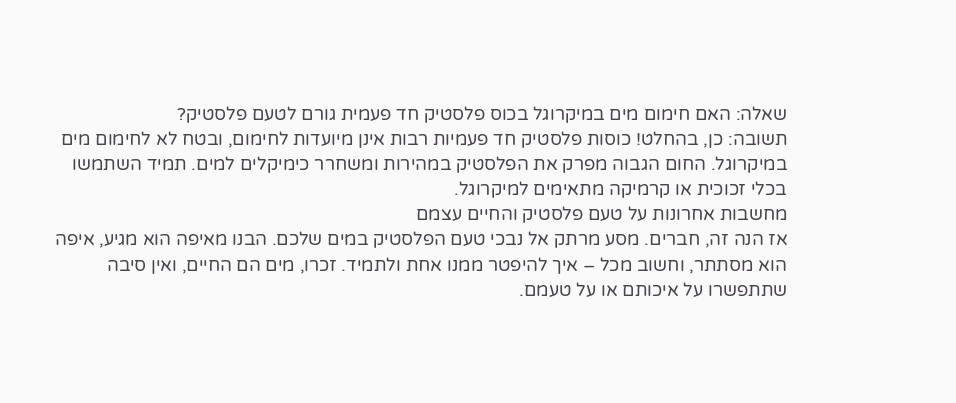שאלה: האם חימום מים במיקרוגל בכוס פלסטיק חד פעמית גורם לטעם פלסטיק?
תשובה: כן, בהחלט! כוסות פלסטיק חד פעמיות רבות אינן מיועדות לחימום, ובטח לא לחימום מים במיקרוגל. החום הגבוה מפרק את הפלסטיק במהירות ומשחרר כימיקלים למים. תמיד השתמשו בכלי זכוכית או קרמיקה מתאימים למיקרוגל.
מחשבות אחרונות על טעם פלסטיק והחיים עצמם
אז הנה זה, חברים. מסע מרתק אל נבכי טעם הפלסטיק במים שלכם. הבנו מאיפה הוא מגיע, איפה הוא מסתתר, וחשוב מכל – איך להיפטר ממנו אחת ולתמיד. זכרו, מים הם החיים, ואין סיבה שתתפשרו על איכותם או על טעמם.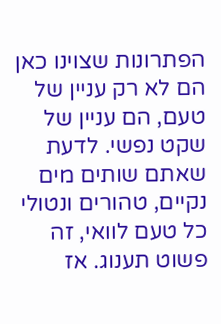הפתרונות שצוינו כאן הם לא רק עניין של טעם, הם עניין של שקט נפשי. לדעת שאתם שותים מים נקיים, טהורים ונטולי כל טעם לוואי, זה פשוט תענוג. אז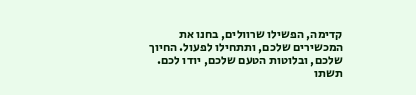קדימה, הפשילו שרוולים, בחנו את המכשירים שלכם, ותתחילו לפעול. החיוך שלכם, ובלוטות הטעם שלכם, יודו לכם.
תשתו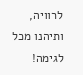לרוויה, ותיהנו מכל לגימה!